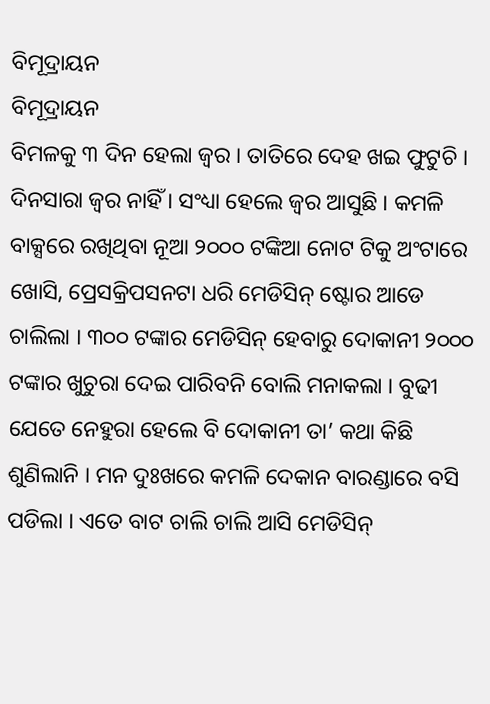ବିମୂଦ୍ରାୟନ
ବିମୂଦ୍ରାୟନ
ବିମଳକୁ ୩ ଦିନ ହେଲା ଜ୍ୱର । ତାତିରେ ଦେହ ଖଇ ଫୁଟୁଚି । ଦିନସାରା ଜ୍ୱର ନାହିଁ । ସଂଧ୍ୟା ହେଲେ ଜ୍ୱର ଆସୁଛି । କମଳି ବାକ୍ସରେ ରଖିଥିବା ନୂଆ ୨୦୦୦ ଟଙ୍କିଆ ନୋଟ ଟିକୁ ଅଂଟାରେ ଖୋସି, ପ୍ରେସକ୍ରିପସନଟା ଧରି ମେଡିସିନ୍ ଷ୍ଟୋର ଆଡେ ଚାଲିଲା । ୩୦୦ ଟଙ୍କାର ମେଡିସିନ୍ ହେବାରୁ ଦୋକାନୀ ୨୦୦୦ ଟଙ୍କାର ଖୁଚୁରା ଦେଇ ପାରିବନି ବୋଲି ମନାକଲା । ବୁଢୀ ଯେତେ ନେହୁରା ହେଲେ ବି ଦୋକାନୀ ତା’ କଥା କିଛି ଶୁଣିଲାନି । ମନ ଦୁଃଖରେ କମଳି ଦେକାନ ବାରଣ୍ଡାରେ ବସି ପଡିଲା । ଏତେ ବାଟ ଚାଲି ଚାଲି ଆସି ମେଡିସିନ୍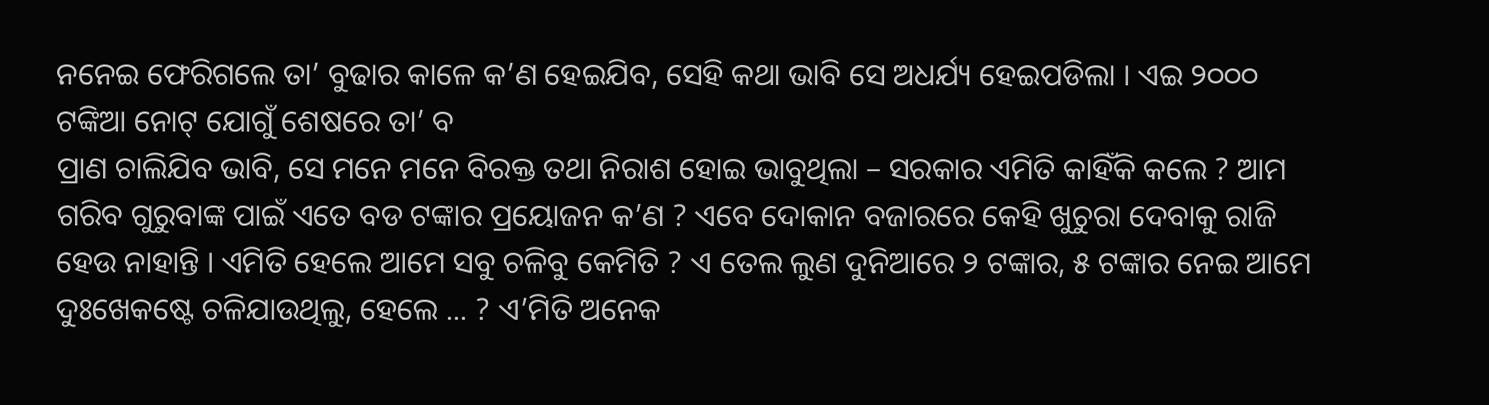ନନେଇ ଫେରିଗଲେ ତା’ ବୁଢାର କାଳେ କ’ଣ ହେଇଯିବ, ସେହି କଥା ଭାବି ସେ ଅଧର୍ଯ୍ୟ ହେଇପଡିଲା । ଏଇ ୨୦୦୦ ଟଙ୍କିଆ ନୋଟ୍ ଯୋଗୁଁ ଶେଷରେ ତା’ ବ
ପ୍ରାଣ ଚାଲିଯିବ ଭାବି, ସେ ମନେ ମନେ ବିରକ୍ତ ତଥା ନିରାଶ ହୋଇ ଭାବୁଥିଲା – ସରକାର ଏମିତି କାହିଁକି କଲେ ? ଆମ ଗରିବ ଗୁରୁବାଙ୍କ ପାଇଁ ଏତେ ବଡ ଟଙ୍କାର ପ୍ରୟୋଜନ କ’ଣ ? ଏବେ ଦୋକାନ ବଜାରରେ କେହି ଖୁଚୁରା ଦେବାକୁ ରାଜି ହେଉ ନାହାନ୍ତି । ଏମିତି ହେଲେ ଆମେ ସବୁ ଚଳିବୁ କେମିତି ? ଏ ତେଲ ଲୁଣ ଦୁନିଆରେ ୨ ଟଙ୍କାର, ୫ ଟଙ୍କାର ନେଇ ଆମେ ଦୁଃଖେକଷ୍ଟେ ଚଳିଯାଉଥିଲୁ, ହେଲେ ... ? ଏ’ମିତି ଅନେକ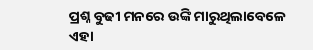ପ୍ରଶ୍ନ ବୁଢୀ ମନରେ ଉଙ୍କି ମାରୁଥିଲାବେଳେ ଏହା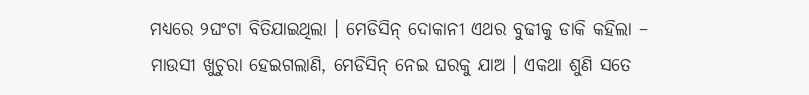ମଧ୍ୟରେ ୨ଘଂଟା ବିତିଯାଇଥିଲା । ମେଡିସିନ୍ ଦୋକାନୀ ଏଥର ବୁଢୀକୁ ଡାକି କହିଲା – ମାଉସୀ ଖୁଚୁରା ହେଇଗଲାଣି, ମେଡିସିନ୍ ନେଇ ଘରକୁ ଯାଅ । ଏକଥା ଶୁଣି ସତେ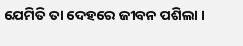ଯେମିତି ତା ଦେହରେ ଜୀବନ ପଶିଲା ।